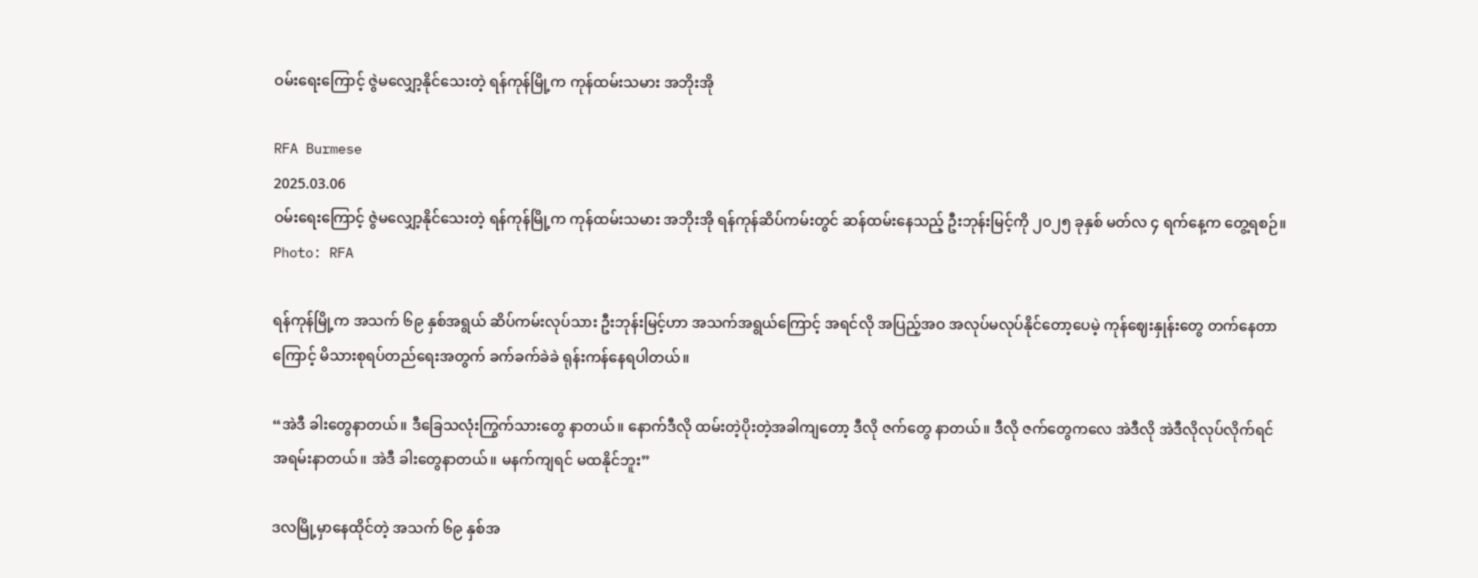ဝမ်းရေးကြောင့် ဇွဲမလျှော့နိုင်သေးတဲ့ ရန်ကုန်မြို့က ကုန်ထမ်းသမား အဘိုးအို

RFA Burmese
2025.03.06
ဝမ်းရေးကြောင့် ဇွဲမလျှော့နိုင်သေးတဲ့ ရန်ကုန်မြို့က ကုန်ထမ်းသမား အဘိုးအို ရန်ကုန်ဆိပ်ကမ်းတွင် ဆန်ထမ်းနေသည့် ဦးဘုန်းမြင့်ကို ၂၀၂၅ ခုနှစ် မတ်လ ၄ ရက်နေ့က တွေ့ရစဉ်။
Photo: RFA

ရန်ကုန်မြို့က အသက် ၆၉ နှစ်အရွယ် ဆိပ်ကမ်းလုပ်သား ဦးဘုန်းမြင့်ဟာ အသက်အရွယ်ကြောင့် အရင်လို အပြည့်အဝ အလုပ်မလုပ်နိုင်တော့ပေမဲ့ ကုန်ဈေးနှုန်းတွေ တက်နေတာကြောင့် မိသားစုရပ်တည်ရေးအတွက် ခက်ခက်ခဲခဲ ရုန်းကန်နေရပါတယ်။

“အဲဒီ ခါးတွေနာတယ်။ ဒီခြေသလုံးကြွက်သားတွေ နာတယ်။ နောက်ဒီလို ထမ်းတဲ့ပိုးတဲ့အခါကျတော့ ဒီလို ဇက်တွေ နာတယ်။ ဒီလို ဇက်တွေကလေ အဲဒီလို အဲဒီလိုလုပ်လိုက်ရင် အရမ်းနာတယ်။ အဲဒီ ခါးတွေနာတယ်။ မနက်ကျရင် မထနိုင်ဘူး”

ဒလမြို့မှာနေထိုင်တဲ့ အသက် ၆၉ နှစ်အ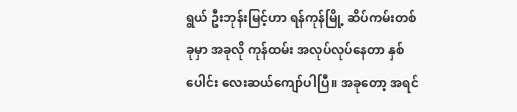ရွယ် ဦးဘုန်းမြင့်ဟာ ရန်ကုန်မြို့ ဆိပ်ကမ်းတစ်ခုမှာ အခုလို ကုန်ထမ်း အလုပ်လုပ်နေတာ နှစ်ပေါင်း လေးဆယ်ကျော်ပါပြီ။ အခုတော့ အရင်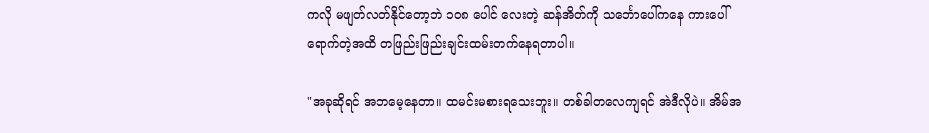ကလို မဖျတ်လတ်နိုင်တော့ဘဲ ၁၀၈ ပေါင် လေးတဲ့ ဆန်အိတ်ကို သင်္ဘောပေါ်ကနေ ကားပေါ်ရောက်တဲ့အထိ တဖြည်းဖြည်းချင်းထမ်းတက်နေရတာပါ။

"အခုဆိုရင် အဘမေ့နေတာ။ ထမင်းမစားရသေးဘူး။ တစ်ခါတလေကျရင် အဲဒီလိုပဲ။ အိမ်အ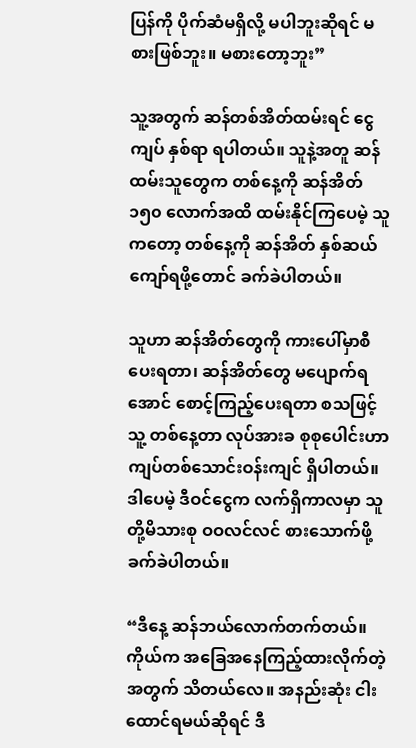ပြန်ကို ပိုက်ဆံမရှိလို့ မပါဘူးဆိုရင် မစားဖြစ်ဘူး။ မစားတော့ဘူး”

သူ့အတွက် ဆန်တစ်အိတ်ထမ်းရင် ငွေကျပ် နှစ်ရာ ရပါတယ်။ သူနဲ့အတူ ဆန်ထမ်းသူတွေက တစ်နေ့ကို ဆန်အိတ် ၁၅၀ လောက်အထိ ထမ်းနိုင်ကြပေမဲ့ သူကတော့ တစ်နေ့ကို ဆန်အိတ် နှစ်ဆယ်ကျော်ရဖို့တောင် ခက်ခဲပါတယ်။

သူဟာ ဆန်အိတ်တွေကို ကားပေါ်မှာစီပေးရတာ၊ ဆန်အိတ်တွေ မပျောက်ရအောင် စောင့်ကြည့်ပေးရတာ စသဖြင့် သူ့ တစ်နေ့တာ လုပ်အားခ စုစုပေါင်းဟာ ကျပ်တစ်သောင်းဝန်းကျင် ရှိပါတယ်။ ဒါပေမဲ့ ဒီဝင်ငွေက လက်ရှိကာလမှာ သူတို့မိသားစု ဝဝလင်လင် စားသောက်ဖို့ ခက်ခဲပါတယ်။

“ဒီနေ့ ဆန်ဘယ်လောက်တက်တယ်။ ကိုယ်က အခြေအနေကြည့်ထားလိုက်တဲ့အတွက် သိတယ်လေ။ အနည်းဆုံး ငါးထောင်ရမယ်ဆိုရင် ဒီ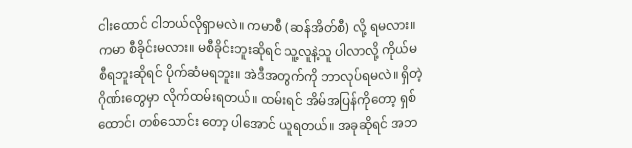ငါးထောင် ငါဘယ်လိုရှာမလဲ။ ကမာစီ (ဆန်အိတ်စီ) လို့ ရမလား။ ကမာ စီခိုင်းမလား။ မစီခိုင်းဘူးဆိုရင် သူ့လူနဲ့သူ ပါလာလို့ ကိုယ်မစီရဘူးဆိုရင် ပိုက်ဆံမရဘူး။ အဲဒီအတွက်ကို ဘာလုပ်ရမလဲ။ ရှိတဲ့ ဂိုဏ်းတွေမှာ လိုက်ထမ်းရတယ်။ ထမ်းရင် အိမ်အပြန်ကိုတော့ ရှစ်ထောင်၊ တစ်သောင်း တော့ ပါအောင် ယူရတယ်။ အခုဆိုရင် အဘ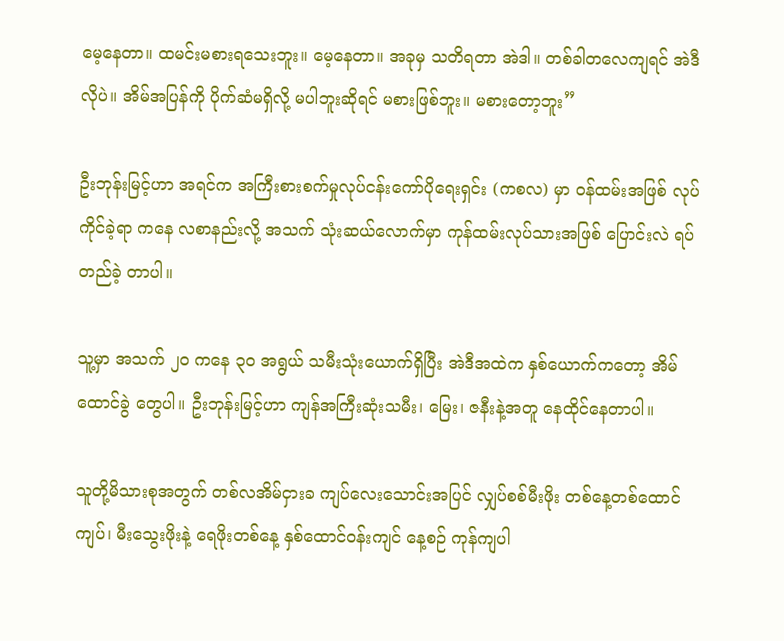မေ့နေတာ။ ထမင်းမစားရသေးဘူး။ မေ့နေတာ။ အခုမှ သတိရတာ အဲဒါ။ တစ်ခါတလေကျရင် အဲဒီလိုပဲ။ အိမ်အပြန်ကို ပိုက်ဆံမရှိလို့ မပါဘူးဆိုရင် မစားဖြစ်ဘူး။ မစားတော့ဘူး”

ဦးဘုန်းမြင့်ဟာ အရင်က အကြီးစားစက်မှုလုပ်ငန်းကော်ပိုရေးရှင်း (ကစလ) မှာ ဝန်ထမ်းအဖြစ် လုပ်ကိုင်ခဲ့ရာ ကနေ လစာနည်းလို့ အသက် သုံးဆယ်လောက်မှာ ကုန်ထမ်းလုပ်သားအဖြစ် ပြောင်းလဲ ရပ်တည်ခဲ့ တာပါ။

သူ့မှာ အသက် ၂၀ ကနေ ၃၀ အရွယ် သမီးသုံးယောက်ရှိပြီး အဲဒီအထဲက နှစ်ယောက်ကတော့ အိမ်ထောင်ခွဲ တွေပါ။ ဦးဘုန်းမြင့်ဟာ ကျန်အကြီးဆုံးသမီး၊ မြေး၊ ဇနီးနဲ့အတူ နေထိုင်နေတာပါ။

သူတို့မိသားစုအတွက် တစ်လအိမ်ငှားခ ကျပ်လေးသောင်းအပြင် လျှပ်စစ်မီးဖိုး တစ်နေ့တစ်ထောင်ကျပ်၊ မီးသွေးဖိုးနဲ့ ရေဖိုးတစ်နေ့ နှစ်ထောင်ဝန်းကျင် နေ့စဉ် ကုန်ကျပါ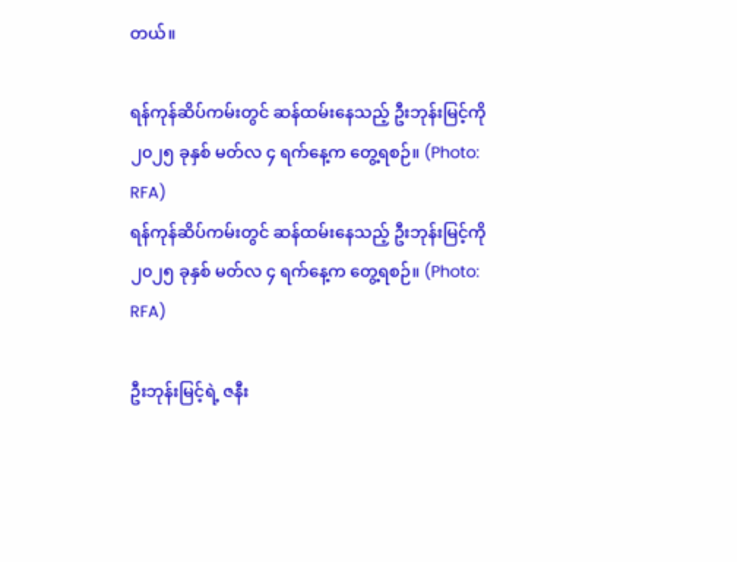တယ်။

ရန်ကုန်ဆိပ်ကမ်းတွင် ဆန်ထမ်းနေသည့် ဦးဘုန်းမြင့်ကို ၂၀၂၅ ခုနှစ် မတ်လ ၄ ရက်နေ့က တွေ့ရစဉ်။ (Photo: RFA)
ရန်ကုန်ဆိပ်ကမ်းတွင် ဆန်ထမ်းနေသည့် ဦးဘုန်းမြင့်ကို ၂၀၂၅ ခုနှစ် မတ်လ ၄ ရက်နေ့က တွေ့ရစဉ်။ (Photo: RFA)

ဦးဘုန်းမြင့်ရဲ့ ဇနီး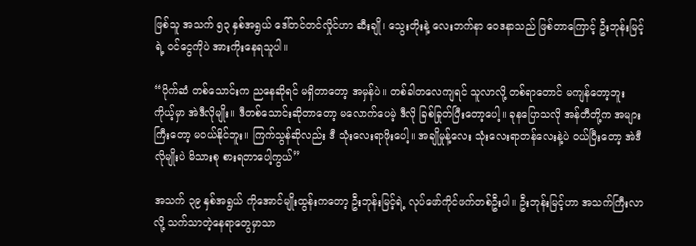ဖြစ်သူ အသက် ၅၃ နှစ်အရွယ် ဒေါ်တင်တင်လှိုင်ဟာ ဆီးချို၊ သွေးတိုးနဲ့ လေးဘက်နာ ဝေဒနာသည် ဖြစ်တာကြောင့် ဦးဘုန်းမြင့်ရဲ့ ဝင်ငွေကိုပဲ အားကိုးနေရသူပါ။

“ပိုက်ဆံ တစ်သောင်းက ညနေဆိုရင် မရှိတာတော့ အမှန်ပဲ။ တစ်ခါတလေကျရင် သူလာလို့ တစ်ရာတောင် မကျန်တော့ဘူးကိုယ့်မှာ အဲဒီလိုမျိုး။ ဒီတစ်သောင်းဆိုတာတော့ မလောက်ပေမဲ့ ဒီလို ခြစ်ခြုတ်ပြီးတော့ပေါ့။ ခုနပြောသလို အန်တီတို့က အများကြီးတော့ မဝယ်နိုင်ဘူး။ ကြက်သွန်ဆိုလည်း ဒီ သုံးလေးရာဖိုးပေါ့။ အချိုမှုန့်လေး သုံးလေးရာတန်လေးနဲ့ပဲ ဝယ်ပြီးတော့ အဲဒီလိုမျိုးပဲ မိသားစု စားရတာပေါ့ကွယ်”

အသက် ၃၉ နှစ်အရွယ် ကိုအောင်မျိုးထွန်းကတော့ ဦးဘုန်းမြင့်ရဲ့ လုပ်ဖော်ကိုင်ဖက်တစ်ဦးပါ။ ဦးဘုန်းမြင့်ဟာ အသက်ကြီးလာလို့ သက်သာတဲ့နေရာတွေမှာသာ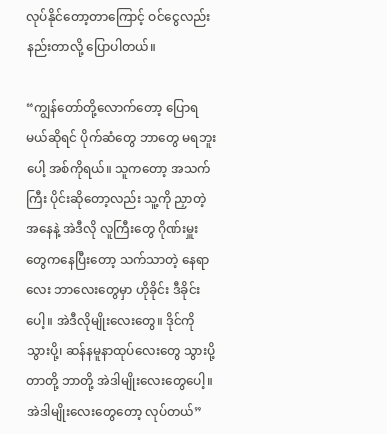လုပ်နိုင်တော့တာကြောင့် ဝင်ငွေလည်း နည်းတာလို့ ပြောပါတယ်။

“ကျွန်တော်တို့လောက်တော့ ပြောရမယ်ဆိုရင် ပိုက်ဆံတွေ ဘာတွေ မရဘူးပေါ့ အစ်ကိုရယ်။ သူကတော့ အသက်ကြီး ပိုင်းဆိုတော့လည်း သူ့ကို ညှာတဲ့အနေနဲ့ အဲဒီလို လူကြီးတွေ ဂိုဏ်းမှူးတွေကနေပြီးတော့ သက်သာတဲ့ နေရာလေး ဘာလေးတွေမှာ ဟိုခိုင်း ဒီခိုင်းပေါ့။ အဲဒီလိုမျိုးလေးတွေ။ ဒိုင်ကို သွားပို့၊ ဆန်နမူနာထုပ်လေးတွေ သွားပို့တာတို့ ဘာတို့ အဲဒါမျိုးလေးတွေပေါ့။ အဲဒါမျိုးလေးတွေတော့ လုပ်တယ်”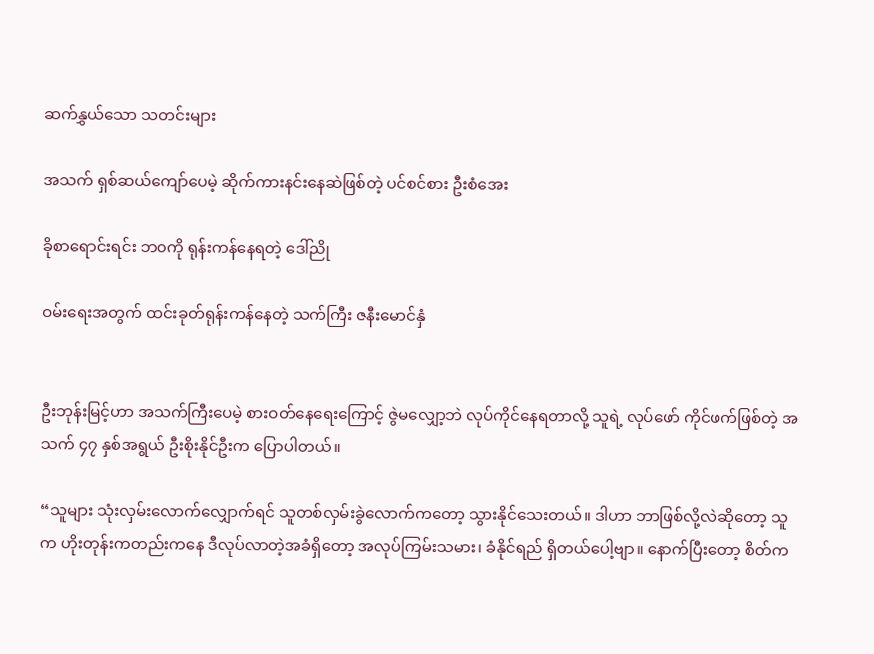ဆက်နွှယ်သော သတင်းများ

အသက် ရှစ်ဆယ်ကျော်ပေမဲ့ ဆိုက်ကားနင်းနေဆဲဖြစ်တဲ့ ပင်စင်စား ဦးစံအေး

ခိုစာရောင်းရင်း ဘ၀ကို ရုန်းကန်နေရတဲ့ ဒေါ်ညို

ဝမ်းရေးအတွက် ထင်းခုတ်ရုန်းကန်နေတဲ့ သက်ကြီး ဇနီးမောင်နှံ


ဦးဘုန်းမြင့်ဟာ အသက်ကြီးပေမဲ့ စားဝတ်နေရေးကြောင့် ဇွဲမလျှော့ဘဲ လုပ်ကိုင်နေရတာလို့ သူရဲ့ လုပ်ဖော် ကိုင်ဖက်ဖြစ်တဲ့ အသက် ၄၇ နှစ်အရွယ် ဦးစိုးနိုင်ဦးက ပြောပါတယ်။

“သူများ သုံးလှမ်းလောက်လျှောက်ရင် သူတစ်လှမ်းခွဲလောက်ကတော့ သွားနိုင်သေးတယ်။ ဒါဟာ ဘာဖြစ်လို့လဲဆိုတော့ သူက ဟိုးတုန်းကတည်းကနေ ဒီလုပ်လာတဲ့အခံရှိတော့ အလုပ်ကြမ်းသမား၊ ခံနိုင်ရည် ရှိတယ်ပေါ့ဗျာ။ နောက်ပြီးတော့ စိတ်က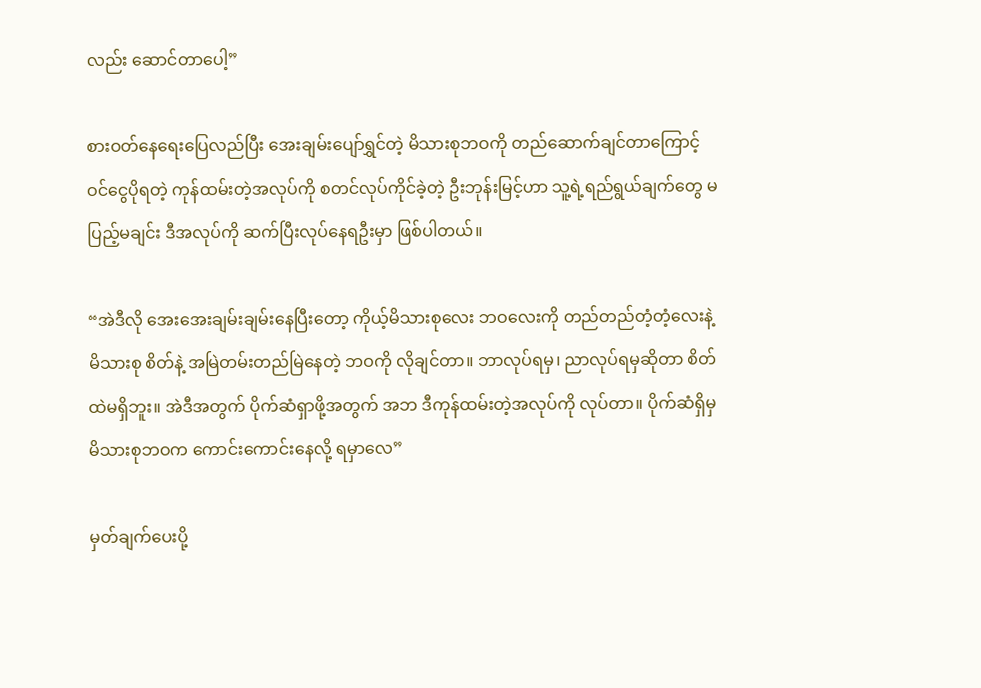လည်း ဆောင်တာပေါ့”

စားဝတ်နေရေးပြေလည်ပြီး အေးချမ်းပျော်ရွှင်တဲ့ မိသားစုဘဝကို တည်ဆောက်ချင်တာကြောင့် ဝင်ငွေပိုရတဲ့ ကုန်ထမ်းတဲ့အလုပ်ကို စတင်လုပ်ကိုင်ခဲ့တဲ့ ဦးဘုန်းမြင့်ဟာ သူ့ရဲ့ရည်ရွယ်ချက်တွေ မပြည့်မချင်း ဒီအလုပ်ကို ဆက်ပြီးလုပ်နေရဦးမှာ ဖြစ်ပါတယ်။

“အဲဒီလို အေးအေးချမ်းချမ်းနေပြီးတော့ ကိုယ့်မိသားစုလေး ဘဝလေးကို တည်တည်တံ့တံ့လေးနဲ့ မိသားစု စိတ်နဲ့ အမြဲတမ်းတည်မြဲနေတဲ့ ဘဝကို လိုချင်တာ။ ဘာလုပ်ရမှ၊ ညာလုပ်ရမှဆိုတာ စိတ်ထဲမရှိဘူး။ အဲဒီအတွက် ပိုက်ဆံရှာဖို့အတွက် အဘ ဒီကုန်ထမ်းတဲ့အလုပ်ကို လုပ်တာ။ ပိုက်ဆံရှိမှ မိသားစုဘဝက ကောင်းကောင်းနေလို့ ရမှာလေ”

မှတ်ချက်ပေးပို့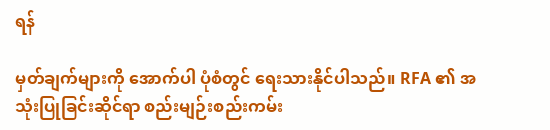ရန်

မှတ်ချက်များကို အောက်ပါ ပုံစံတွင် ရေးသားနိုင်ပါသည်။ RFA ၏ အသုံးပြုခြင်းဆိုင်ရာ စည်းမျဉ်းစည်းကမ်း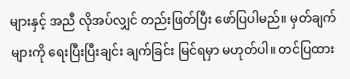များနှင့် အညီ လိုအပ်လျှင် တည်းဖြတ်ပြီး ဖော်ပြပါမည်။ မှတ်ချက်များကို ရေးပြီးပြီးချင်း ချက်ခြင်း မြင်ရမှာ မဟုတ်ပါ။ တင်ပြထား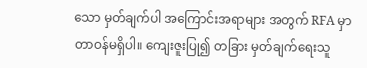သော မှတ်ချက်ပါ အကြောင်းအရာများ အတွက် RFA မှာ တာဝန်မရှိပါ။ ကျေးဇူးပြု၍ တခြား မှတ်ချက်ရေးသူ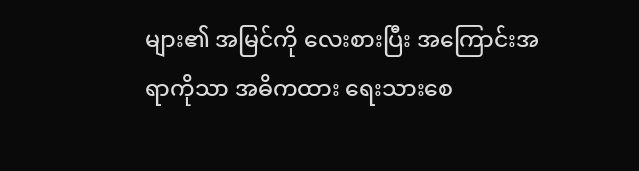များ၏ အမြင်ကို လေးစားပြီး အကြောင်းအရာကိုသာ အဓိကထား ရေးသားစေ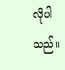လိုပါသည်။